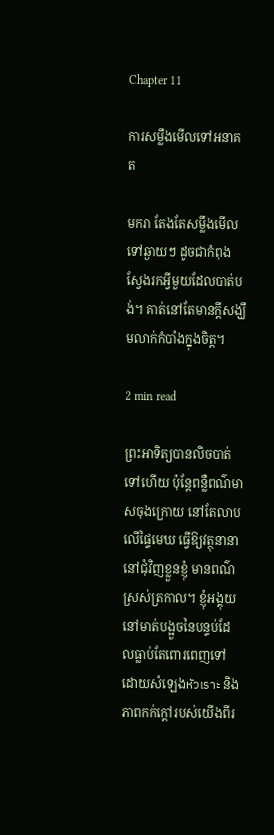Chapter 11

ការសម្លឹងមើលទៅអនាគត

មករា តែងតែសម្លឹងមើលទៅឆ្ងាយៗ ដូចជាកំពុងស្វែងរកអ្វីមួយដែលបាត់បង់។ គាត់នៅតែមានក្តីសង្ឃឹមលាក់កំបាំងក្នុងចិត្ត។

2 min read

ព្រះអាទិត្យបានលិចបាត់ទៅហើយ ប៉ុន្តែពន្លឺពណ៌មាសចុងក្រោយ នៅតែលាបលើផ្ទៃមេឃ ធ្វើឱ្យវត្ថុនានានៅជុំវិញខ្លួនខ្ញុំ មានពណ៌ស្រស់ត្រកាល។ ខ្ញុំអង្គុយនៅមាត់បង្អួចនៃបន្ទប់ដែលធ្លាប់តែពោរពេញទៅដោយសំឡេងหัวเราะ និងភាពកក់ក្ដៅរបស់យើងពីរ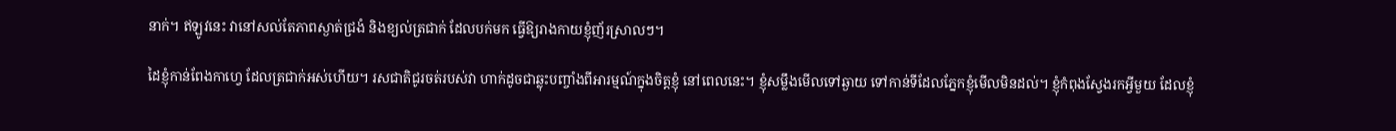នាក់។ ឥឡូវនេះ វានៅសល់តែភាពស្ងាត់ជ្រងំ និងខ្យល់ត្រជាក់ ដែលបក់មក ធ្វើឱ្យរាងកាយខ្ញុំញ័រស្រាលៗ។

ដៃខ្ញុំកាន់ពែងកាហ្វេ ដែលត្រជាក់អស់ហើយ។ រសជាតិជូរចត់របស់វា ហាក់ដូចជាឆ្លុះបញ្ចាំងពីអារម្មណ៍ក្នុងចិត្តខ្ញុំ នៅពេលនេះ។ ខ្ញុំសម្លឹងមើលទៅឆ្ងាយ ទៅកាន់ទីដែលភ្នែកខ្ញុំមើលមិនដល់។ ខ្ញុំកំពុងស្វែងរកអ្វីមួយ ដែលខ្ញុំ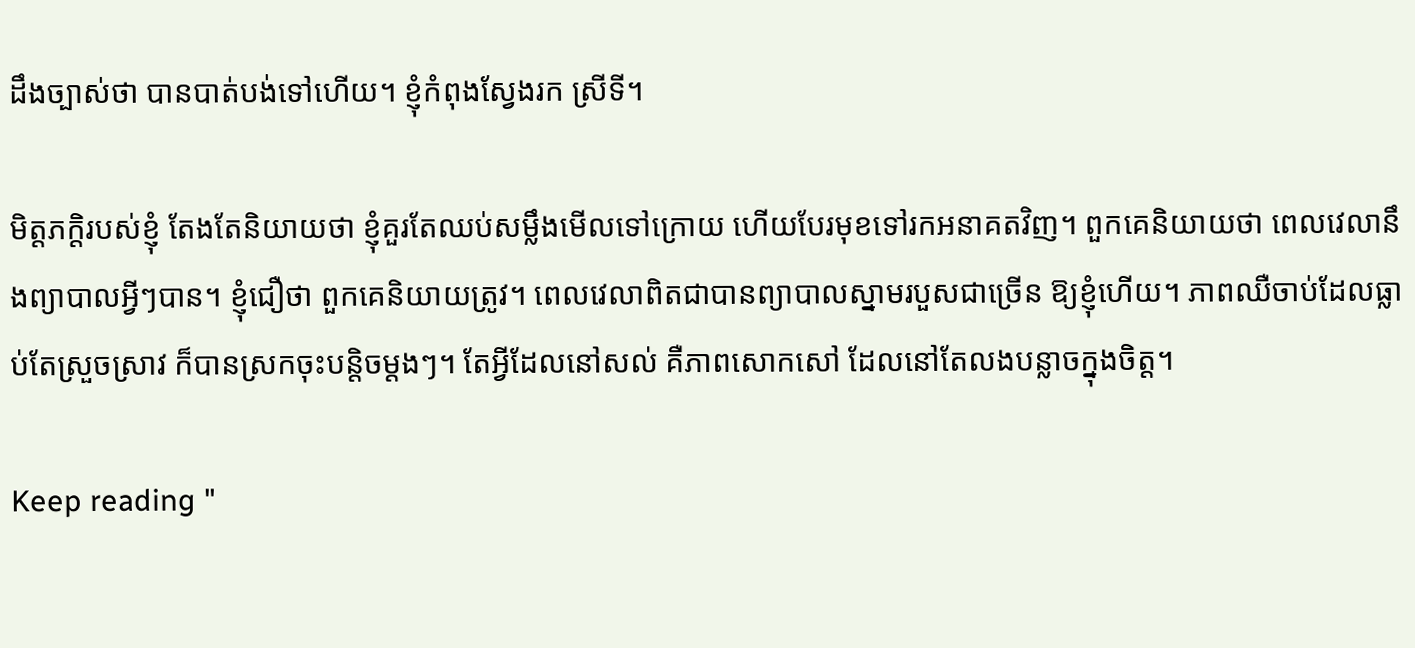ដឹងច្បាស់ថា បានបាត់បង់ទៅហើយ។ ខ្ញុំកំពុងស្វែងរក ស្រីទី។

មិត្តភក្តិរបស់ខ្ញុំ តែងតែនិយាយថា ខ្ញុំគួរតែឈប់សម្លឹងមើលទៅក្រោយ ហើយបែរមុខទៅរកអនាគតវិញ។ ពួកគេនិយាយថា ពេលវេលានឹងព្យាបាលអ្វីៗបាន។ ខ្ញុំជឿថា ពួកគេនិយាយត្រូវ។ ពេលវេលាពិតជាបានព្យាបាលស្នាមរបួសជាច្រើន ឱ្យខ្ញុំហើយ។ ភាពឈឺចាប់ដែលធ្លាប់តែស្រួចស្រាវ ក៏បានស្រកចុះបន្តិចម្ដងៗ។ តែអ្វីដែលនៅសល់ គឺភាពសោកសៅ ដែលនៅតែលងបន្លាចក្នុងចិត្ត។

Keep reading "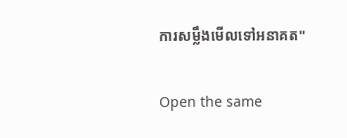ការសម្លឹងមើលទៅអនាគត"

Open the same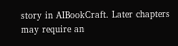story in AIBookCraft. Later chapters may require an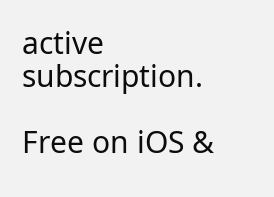active subscription.

Free on iOS &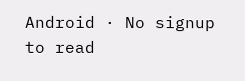Android · No signup to read